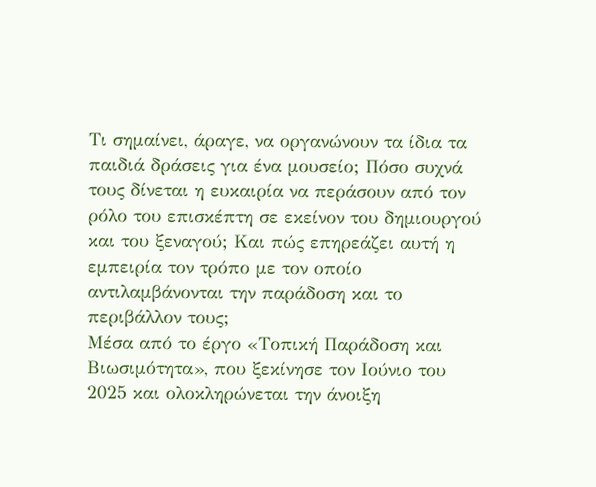Τι σημαίνει, άραγε, να οργανώνουν τα ίδια τα παιδιά δράσεις για ένα μουσείο; Πόσο συχνά τους δίνεται η ευκαιρία να περάσουν από τον ρόλο του επισκέπτη σε εκείνον του δημιουργού και του ξεναγού; Και πώς επηρεάζει αυτή η εμπειρία τον τρόπο με τον οποίο αντιλαμβάνονται την παράδοση και το περιβάλλον τους;
Μέσα από το έργο «Τοπική Παράδοση και Βιωσιμότητα», που ξεκίνησε τον Ιούνιο του 2025 και ολοκληρώνεται την άνοιξη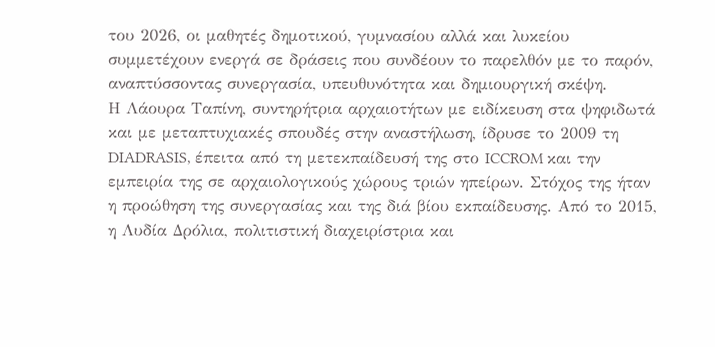του 2026, οι μαθητές δημοτικού, γυμνασίου αλλά και λυκείου συμμετέχουν ενεργά σε δράσεις που συνδέουν το παρελθόν με το παρόν, αναπτύσσοντας συνεργασία, υπευθυνότητα και δημιουργική σκέψη.
Η Λάουρα Ταπίνη, συντηρήτρια αρχαιοτήτων με ειδίκευση στα ψηφιδωτά και με μεταπτυχιακές σπουδές στην αναστήλωση, ίδρυσε το 2009 τη DIADRASIS, έπειτα από τη μετεκπαίδευσή της στο ICCROM και την εμπειρία της σε αρχαιολογικούς χώρους τριών ηπείρων. Στόχος της ήταν η προώθηση της συνεργασίας και της διά βίου εκπαίδευσης. Από το 2015, η Λυδία Δρόλια, πολιτιστική διαχειρίστρια και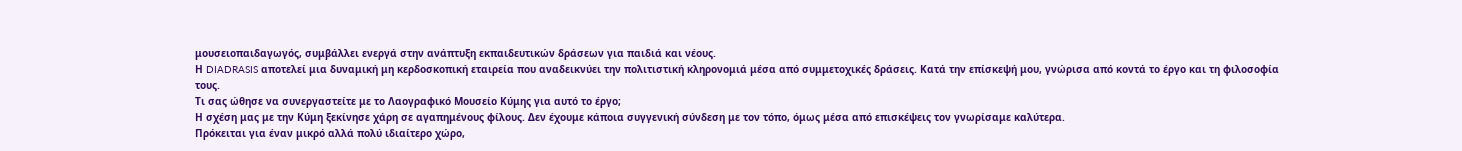μουσειοπαιδαγωγός, συμβάλλει ενεργά στην ανάπτυξη εκπαιδευτικών δράσεων για παιδιά και νέους.
Η DIADRASIS αποτελεί μια δυναμική μη κερδοσκοπική εταιρεία που αναδεικνύει την πολιτιστική κληρονομιά μέσα από συμμετοχικές δράσεις. Κατά την επίσκεψή μου, γνώρισα από κοντά το έργο και τη φιλοσοφία τους.
Τι σας ώθησε να συνεργαστείτε με το Λαογραφικό Μουσείο Κύμης για αυτό το έργο;
Η σχέση μας με την Κύμη ξεκίνησε χάρη σε αγαπημένους φίλους. Δεν έχουμε κάποια συγγενική σύνδεση με τον τόπο, όμως μέσα από επισκέψεις τον γνωρίσαμε καλύτερα.
Πρόκειται για έναν μικρό αλλά πολύ ιδιαίτερο χώρο,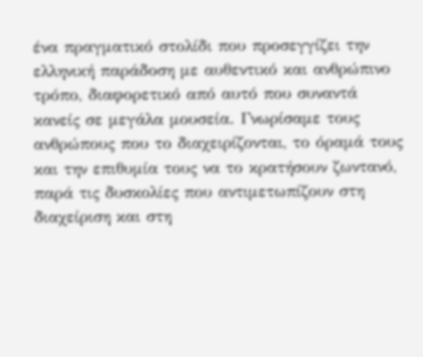ένα πραγματικό στολίδι που προσεγγίζει την ελληνική παράδοση με αυθεντικό και ανθρώπινο τρόπο, διαφορετικό από αυτό που συναντά κανείς σε μεγάλα μουσεία. Γνωρίσαμε τους ανθρώπους που το διαχειρίζονται, το όραμά τους και την επιθυμία τους να το κρατήσουν ζωντανό, παρά τις δυσκολίες που αντιμετωπίζουν στη διαχείριση και στη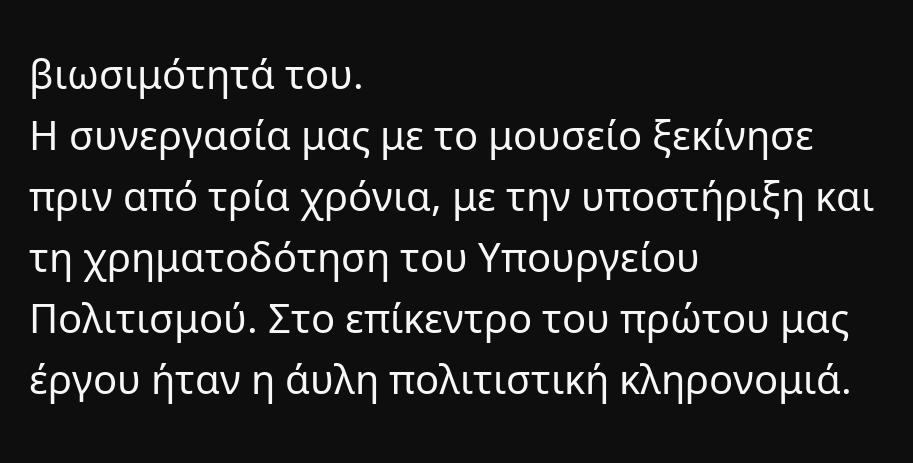βιωσιμότητά του.
Η συνεργασία μας με το μουσείο ξεκίνησε πριν από τρία χρόνια, με την υποστήριξη και τη χρηματοδότηση του Υπουργείου Πολιτισμού. Στο επίκεντρο του πρώτου μας έργου ήταν η άυλη πολιτιστική κληρονομιά.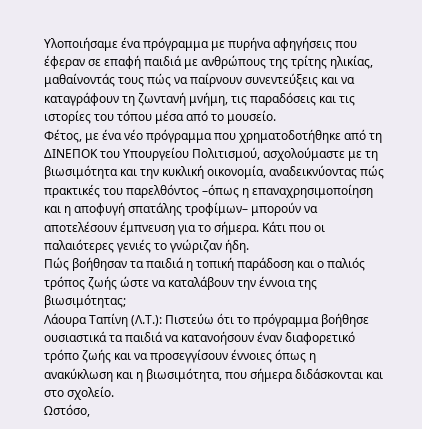Υλοποιήσαμε ένα πρόγραμμα με πυρήνα αφηγήσεις που έφεραν σε επαφή παιδιά με ανθρώπους της τρίτης ηλικίας, μαθαίνοντάς τους πώς να παίρνουν συνεντεύξεις και να καταγράφουν τη ζωντανή μνήμη, τις παραδόσεις και τις ιστορίες του τόπου μέσα από το μουσείο.
Φέτος, με ένα νέο πρόγραμμα που χρηματοδοτήθηκε από τη ΔΙΝΕΠΟΚ του Υπουργείου Πολιτισμού, ασχολούμαστε με τη βιωσιμότητα και την κυκλική οικονομία, αναδεικνύοντας πώς πρακτικές του παρελθόντος –όπως η επαναχρησιμοποίηση και η αποφυγή σπατάλης τροφίμων– μπορούν να αποτελέσουν έμπνευση για το σήμερα. Κάτι που οι παλαιότερες γενιές το γνώριζαν ήδη.
Πώς βοήθησαν τα παιδιά η τοπική παράδοση και ο παλιός τρόπος ζωής ώστε να καταλάβουν την έννοια της βιωσιμότητας;
Λάουρα Ταπίνη (Λ.Τ.): Πιστεύω ότι το πρόγραμμα βοήθησε ουσιαστικά τα παιδιά να κατανοήσουν έναν διαφορετικό τρόπο ζωής και να προσεγγίσουν έννοιες όπως η ανακύκλωση και η βιωσιμότητα, που σήμερα διδάσκονται και στο σχολείο.
Ωστόσο,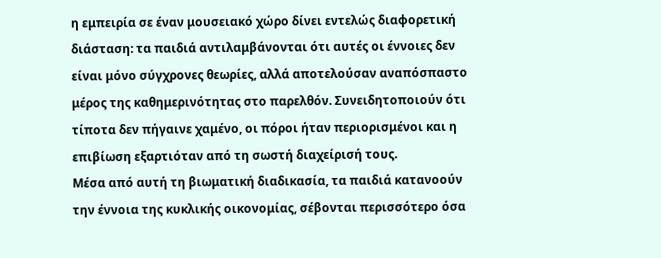η εμπειρία σε έναν μουσειακό χώρο δίνει εντελώς διαφορετική διάσταση: τα παιδιά αντιλαμβάνονται ότι αυτές οι έννοιες δεν είναι μόνο σύγχρονες θεωρίες, αλλά αποτελούσαν αναπόσπαστο μέρος της καθημερινότητας στο παρελθόν. Συνειδητοποιούν ότι τίποτα δεν πήγαινε χαμένο, οι πόροι ήταν περιορισμένοι και η επιβίωση εξαρτιόταν από τη σωστή διαχείρισή τους.
Μέσα από αυτή τη βιωματική διαδικασία, τα παιδιά κατανοούν την έννοια της κυκλικής οικονομίας, σέβονται περισσότερο όσα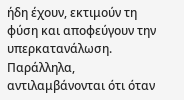ήδη έχουν, εκτιμούν τη φύση και αποφεύγουν την υπερκατανάλωση. Παράλληλα, αντιλαμβάνονται ότι όταν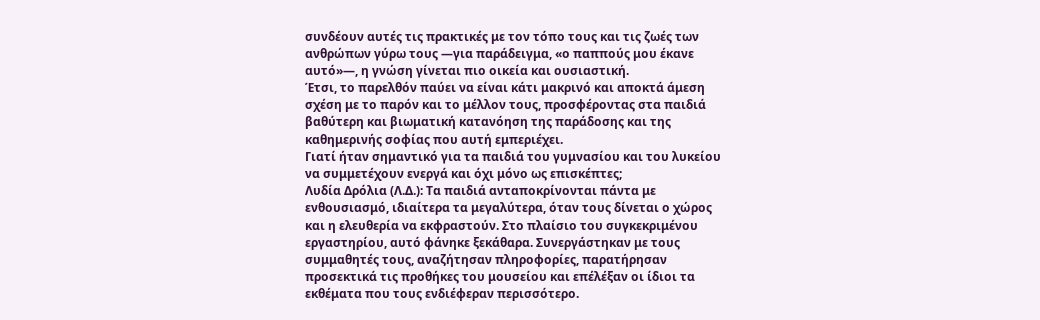συνδέουν αυτές τις πρακτικές με τον τόπο τους και τις ζωές των ανθρώπων γύρω τους —για παράδειγμα, «ο παππούς μου έκανε αυτό»—, η γνώση γίνεται πιο οικεία και ουσιαστική.
Έτσι, το παρελθόν παύει να είναι κάτι μακρινό και αποκτά άμεση σχέση με το παρόν και το μέλλον τους, προσφέροντας στα παιδιά βαθύτερη και βιωματική κατανόηση της παράδοσης και της καθημερινής σοφίας που αυτή εμπεριέχει.
Γιατί ήταν σημαντικό για τα παιδιά του γυμνασίου και του λυκείου να συμμετέχουν ενεργά και όχι μόνο ως επισκέπτες;
Λυδία Δρόλια (Λ.Δ.): Τα παιδιά ανταποκρίνονται πάντα με ενθουσιασμό, ιδιαίτερα τα μεγαλύτερα, όταν τους δίνεται ο χώρος και η ελευθερία να εκφραστούν. Στο πλαίσιο του συγκεκριμένου εργαστηρίου, αυτό φάνηκε ξεκάθαρα. Συνεργάστηκαν με τους συμμαθητές τους, αναζήτησαν πληροφορίες, παρατήρησαν προσεκτικά τις προθήκες του μουσείου και επέλέξαν οι ίδιοι τα εκθέματα που τους ενδιέφεραν περισσότερο.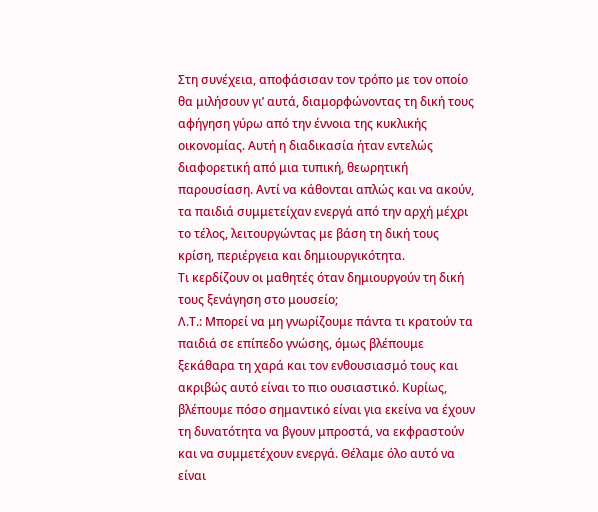Στη συνέχεια, αποφάσισαν τον τρόπο με τον οποίο θα μιλήσουν γι’ αυτά, διαμορφώνοντας τη δική τους αφήγηση γύρω από την έννοια της κυκλικής οικονομίας. Αυτή η διαδικασία ήταν εντελώς διαφορετική από μια τυπική, θεωρητική παρουσίαση. Αντί να κάθονται απλώς και να ακούν, τα παιδιά συμμετείχαν ενεργά από την αρχή μέχρι το τέλος, λειτουργώντας με βάση τη δική τους κρίση, περιέργεια και δημιουργικότητα.
Τι κερδίζουν οι μαθητές όταν δημιουργούν τη δική τους ξενάγηση στο μουσείο;
Λ.Τ.: Μπορεί να μη γνωρίζουμε πάντα τι κρατούν τα παιδιά σε επίπεδο γνώσης, όμως βλέπουμε ξεκάθαρα τη χαρά και τον ενθουσιασμό τους και ακριβώς αυτό είναι το πιο ουσιαστικό. Κυρίως, βλέπουμε πόσο σημαντικό είναι για εκείνα να έχουν τη δυνατότητα να βγουν μπροστά, να εκφραστούν και να συμμετέχουν ενεργά. Θέλαμε όλο αυτό να είναι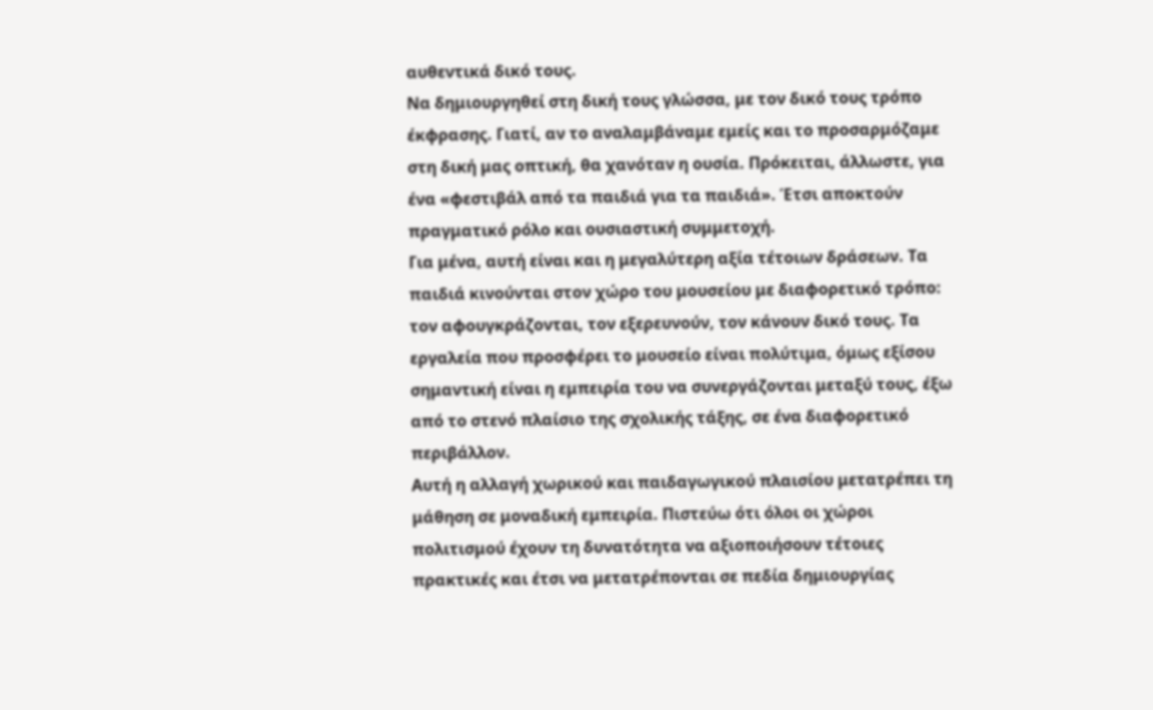αυθεντικά δικό τους.
Να δημιουργηθεί στη δική τους γλώσσα, με τον δικό τους τρόπο έκφρασης. Γιατί, αν το αναλαμβάναμε εμείς και το προσαρμόζαμε στη δική μας οπτική, θα χανόταν η ουσία. Πρόκειται, άλλωστε, για ένα «φεστιβάλ από τα παιδιά για τα παιδιά». Έτσι αποκτούν πραγματικό ρόλο και ουσιαστική συμμετοχή.
Για μένα, αυτή είναι και η μεγαλύτερη αξία τέτοιων δράσεων. Τα παιδιά κινούνται στον χώρο του μουσείου με διαφορετικό τρόπο: τον αφουγκράζονται, τον εξερευνούν, τον κάνουν δικό τους. Τα εργαλεία που προσφέρει το μουσείο είναι πολύτιμα, όμως εξίσου σημαντική είναι η εμπειρία του να συνεργάζονται μεταξύ τους, έξω από το στενό πλαίσιο της σχολικής τάξης, σε ένα διαφορετικό περιβάλλον.
Αυτή η αλλαγή χωρικού και παιδαγωγικού πλαισίου μετατρέπει τη μάθηση σε μοναδική εμπειρία. Πιστεύω ότι όλοι οι χώροι πολιτισμού έχουν τη δυνατότητα να αξιοποιήσουν τέτοιες πρακτικές και έτσι να μετατρέπονται σε πεδία δημιουργίας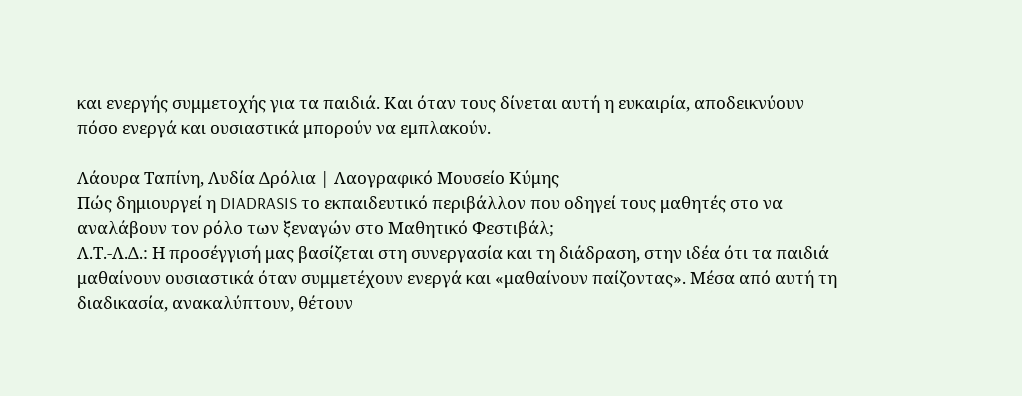και ενεργής συμμετοχής για τα παιδιά. Και όταν τους δίνεται αυτή η ευκαιρία, αποδεικνύουν πόσο ενεργά και ουσιαστικά μπορούν να εμπλακούν.

Λάουρα Ταπίνη, Λυδία Δρόλια | Λαογραφικό Μουσείο Κύμης
Πώς δημιουργεί η DIADRASIS το εκπαιδευτικό περιβάλλον που οδηγεί τους μαθητές στο να αναλάβουν τον ρόλο των ξεναγών στο Μαθητικό Φεστιβάλ;
Λ.Τ.-Λ.Δ.: Η προσέγγισή μας βασίζεται στη συνεργασία και τη διάδραση, στην ιδέα ότι τα παιδιά μαθαίνουν ουσιαστικά όταν συμμετέχουν ενεργά και «μαθαίνουν παίζοντας». Μέσα από αυτή τη διαδικασία, ανακαλύπτουν, θέτουν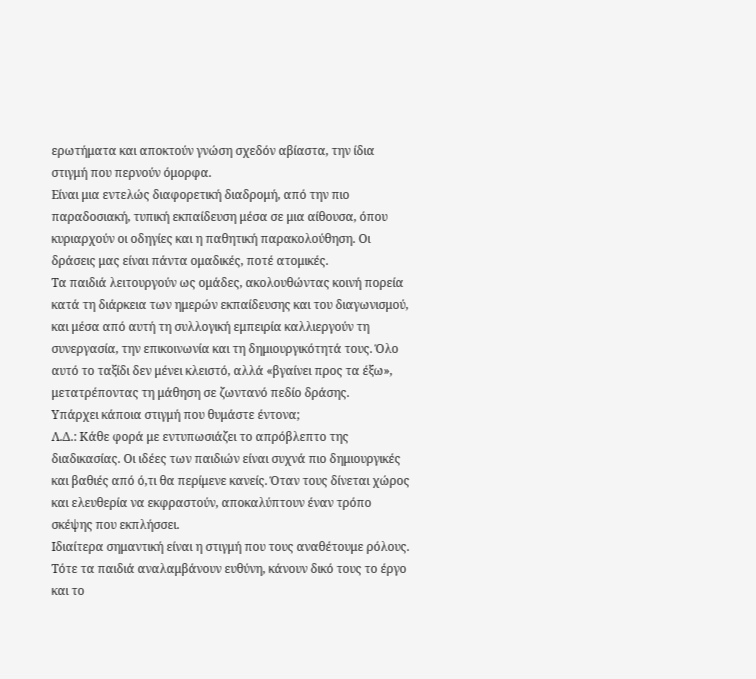ερωτήματα και αποκτούν γνώση σχεδόν αβίαστα, την ίδια στιγμή που περνούν όμορφα.
Είναι μια εντελώς διαφορετική διαδρομή, από την πιο παραδοσιακή, τυπική εκπαίδευση μέσα σε μια αίθουσα, όπου κυριαρχούν οι οδηγίες και η παθητική παρακολούθηση. Οι δράσεις μας είναι πάντα ομαδικές, ποτέ ατομικές.
Τα παιδιά λειτουργούν ως ομάδες, ακολουθώντας κοινή πορεία κατά τη διάρκεια των ημερών εκπαίδευσης και του διαγωνισμού, και μέσα από αυτή τη συλλογική εμπειρία καλλιεργούν τη συνεργασία, την επικοινωνία και τη δημιουργικότητά τους. Όλο αυτό το ταξίδι δεν μένει κλειστό, αλλά «βγαίνει προς τα έξω», μετατρέποντας τη μάθηση σε ζωντανό πεδίο δράσης.
Υπάρχει κάποια στιγμή που θυμάστε έντονα;
Λ.Δ.: Κάθε φορά με εντυπωσιάζει το απρόβλεπτο της διαδικασίας. Οι ιδέες των παιδιών είναι συχνά πιο δημιουργικές και βαθιές από ό,τι θα περίμενε κανείς. Όταν τους δίνεται χώρος και ελευθερία να εκφραστούν, αποκαλύπτουν έναν τρόπο σκέψης που εκπλήσσει.
Ιδιαίτερα σημαντική είναι η στιγμή που τους αναθέτουμε ρόλους. Τότε τα παιδιά αναλαμβάνουν ευθύνη, κάνουν δικό τους το έργο και το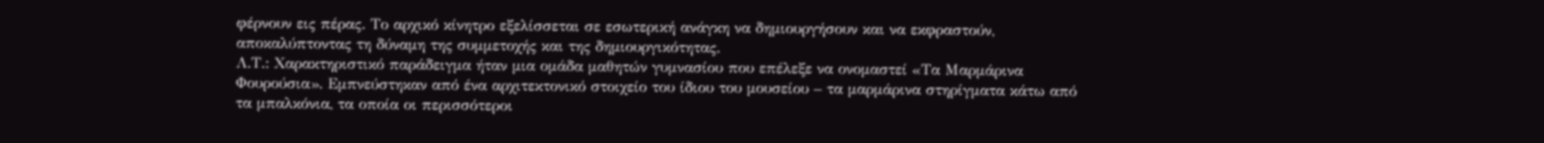φέρνουν εις πέρας. Το αρχικό κίνητρο εξελίσσεται σε εσωτερική ανάγκη να δημιουργήσουν και να εκφραστούν, αποκαλύπτοντας τη δύναμη της συμμετοχής και της δημιουργικότητας.
Λ.Τ.: Χαρακτηριστικό παράδειγμα ήταν μια ομάδα μαθητών γυμνασίου που επέλεξε να ονομαστεί «Τα Μαρμάρινα Φουρούσια». Εμπνεύστηκαν από ένα αρχιτεκτονικό στοιχείο του ίδιου του μουσείου – τα μαρμάρινα στηρίγματα κάτω από τα μπαλκόνια, τα οποία οι περισσότεροι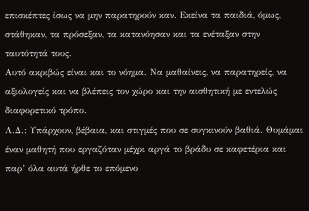επισκέπτες ίσως να μην παρατηρούν καν. Εκείνα τα παιδιά, όμως, στάθηκαν, τα πρόσεξαν, τα κατανόησαν και τα ενέταξαν στην ταυτότητά τους.
Αυτό ακριβώς είναι και το νόημα. Να μαθαίνεις, να παρατηρείς, να αξιολογείς και να βλέπεις τον χώρο και την αισθητική με εντελώς διαφορετικό τρόπο.
Λ.Δ.: Υπάρχουν, βέβαια, και στιγμές που σε συγκινούν βαθιά. Θυμάμαι έναν μαθητή που εργαζόταν μέχρι αργά το βράδυ σε καφετέρια και παρ’ όλα αυτά ήρθε το επόμενο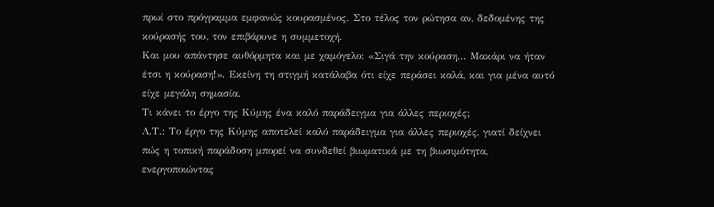πρωί στο πρόγραμμα εμφανώς κουρασμένος. Στο τέλος τον ρώτησα αν, δεδομένης της κούρασής του, τον επιβάρυνε η συμμετοχή.
Και μου απάντησε αυθόρμητα και με χαμόγελο: «Σιγά την κούραση… Μακάρι να ήταν έτσι η κούραση!». Εκείνη τη στιγμή κατάλαβα ότι είχε περάσει καλά, και για μένα αυτό είχε μεγάλη σημασία.
Τι κάνει το έργο της Κύμης ένα καλό παράδειγμα για άλλες περιοχές;
Λ.Τ.: Το έργο της Κύμης αποτελεί καλό παράδειγμα για άλλες περιοχές, γιατί δείχνει πώς η τοπική παράδοση μπορεί να συνδεθεί βιωματικά με τη βιωσιμότητα, ενεργοποιώντας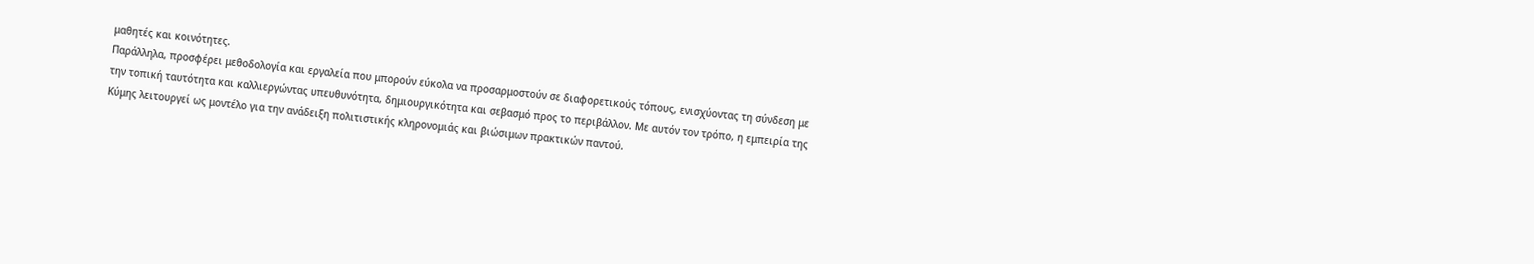μαθητές και κοινότητες.
Παράλληλα, προσφέρει μεθοδολογία και εργαλεία που μπορούν εύκολα να προσαρμοστούν σε διαφορετικούς τόπους, ενισχύοντας τη σύνδεση με την τοπική ταυτότητα και καλλιεργώντας υπευθυνότητα, δημιουργικότητα και σεβασμό προς το περιβάλλον. Με αυτόν τον τρόπο, η εμπειρία της Κύμης λειτουργεί ως μοντέλο για την ανάδειξη πολιτιστικής κληρονομιάς και βιώσιμων πρακτικών παντού.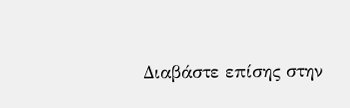Διαβάστε επίσης στην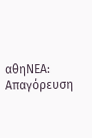αθηΝΕΑ:
Απαγόρευση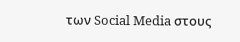των Social Media στους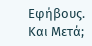Εφήβους. Και Μετά;